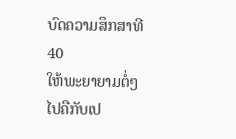ບົດຄວາມສຶກສາທີ 40
ໃຫ້ພະຍາຍາມຕໍ່ໆໄປຄືກັບເປ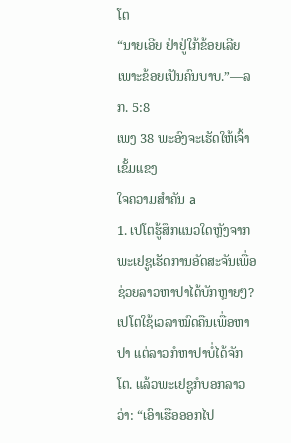ໂຕ
“ນາຍເອີຍ ຢ່າຢູ່ໃກ້ຂ້ອຍເລີຍ ເພາະຂ້ອຍເປັນຄົນບາບ.”—ລກ. 5:8
ເພງ 38 ພະອົງຈະເຮັດໃຫ້ເຈົ້າເຂັ້ມແຂງ
ໃຈຄວາມສຳຄັນ a
1. ເປໂຕຮູ້ສຶກແນວໃດຫຼັງຈາກພະເຢຊູເຮັດການອັດສະຈັນເພື່ອຊ່ວຍລາວຫາປາໄດ້ບັກຫຼາຍໆ?
ເປໂຕໃຊ້ເວລາໝົດຄືນເພື່ອຫາປາ ແຕ່ລາວກໍຫາປາບໍ່ໄດ້ຈັກໂຕ. ແລ້ວພະເຢຊູກໍບອກລາວວ່າ: “ເອົາເຮືອອອກໄປ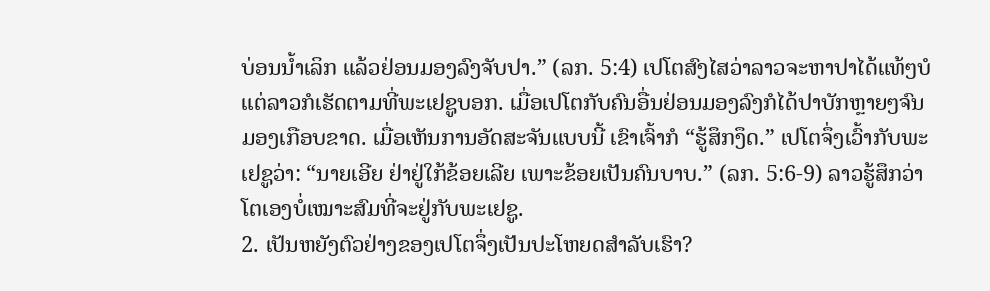ບ່ອນນ້ຳເລິກ ແລ້ວຢ່ອນມອງລົງຈັບປາ.” (ລກ. 5:4) ເປໂຕສົງໄສວ່າລາວຈະຫາປາໄດ້ແທ້ໆບໍ ແຕ່ລາວກໍເຮັດຕາມທີ່ພະເຢຊູບອກ. ເມື່ອເປໂຕກັບຄົນອື່ນຢ່ອນມອງລົງກໍໄດ້ປາບັກຫຼາຍໆຈົນມອງເກືອບຂາດ. ເມື່ອເຫັນການອັດສະຈັນແບບນີ້ ເຂົາເຈົ້າກໍ “ຮູ້ສຶກງຶດ.” ເປໂຕຈຶ່ງເວົ້າກັບພະເຢຊູວ່າ: “ນາຍເອີຍ ຢ່າຢູ່ໃກ້ຂ້ອຍເລີຍ ເພາະຂ້ອຍເປັນຄົນບາບ.” (ລກ. 5:6-9) ລາວຮູ້ສຶກວ່າໂຕເອງບໍ່ເໝາະສົມທີ່ຈະຢູ່ກັບພະເຢຊູ.
2. ເປັນຫຍັງຕົວຢ່າງຂອງເປໂຕຈຶ່ງເປັນປະໂຫຍດສຳລັບເຮົາ?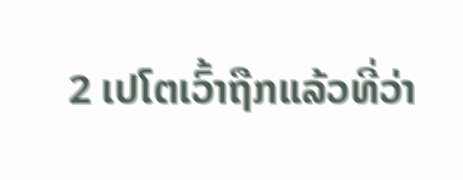2 ເປໂຕເວົ້າຖືກແລ້ວທີ່ວ່າ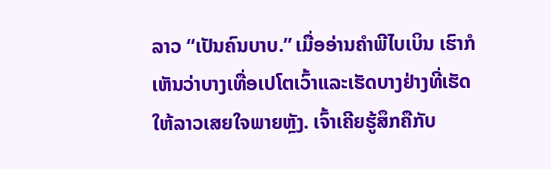ລາວ “ເປັນຄົນບາບ.” ເມື່ອອ່ານຄຳພີໄບເບິນ ເຮົາກໍເຫັນວ່າບາງເທື່ອເປໂຕເວົ້າແລະເຮັດບາງຢ່າງທີ່ເຮັດໃຫ້ລາວເສຍໃຈພາຍຫຼັງ. ເຈົ້າເຄີຍຮູ້ສຶກຄືກັບ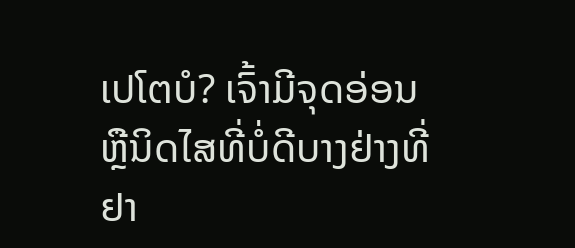ເປໂຕບໍ? ເຈົ້າມີຈຸດອ່ອນຫຼືນິດໄສທີ່ບໍ່ດີບາງຢ່າງທີ່ຢາ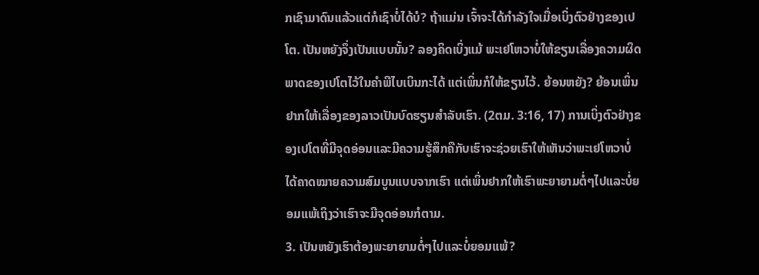ກເຊົາມາດົນແລ້ວແຕ່ກໍເຊົາບໍ່ໄດ້ບໍ? ຖ້າແມ່ນ ເຈົ້າຈະໄດ້ກຳລັງໃຈເມື່ອເບິ່ງຕົວຢ່າງຂອງເປໂຕ. ເປັນຫຍັງຈຶ່ງເປັນແບບນັ້ນ? ລອງຄິດເບິ່ງແມ້ ພະເຢໂຫວາບໍ່ໃຫ້ຂຽນເລື່ອງຄວາມຜິດພາດຂອງເປໂຕໄວ້ໃນຄຳພີໄບເບິນກະໄດ້ ແຕ່ເພິ່ນກໍໃຫ້ຂຽນໄວ້. ຍ້ອນຫຍັງ? ຍ້ອນເພິ່ນຢາກໃຫ້ເລື່ອງຂອງລາວເປັນບົດຮຽນສຳລັບເຮົາ. (2ຕມ. 3:16, 17) ການເບິ່ງຕົວຢ່າງຂອງເປໂຕທີ່ມີຈຸດອ່ອນແລະມີຄວາມຮູ້ສຶກຄືກັບເຮົາຈະຊ່ວຍເຮົາໃຫ້ເຫັນວ່າພະເຢໂຫວາບໍ່ໄດ້ຄາດໝາຍຄວາມສົມບູນແບບຈາກເຮົາ ແຕ່ເພິ່ນຢາກໃຫ້ເຮົາພະຍາຍາມຕໍ່ໆໄປແລະບໍ່ຍອມແພ້ເຖິງວ່າເຮົາຈະມີຈຸດອ່ອນກໍຕາມ.
3. ເປັນຫຍັງເຮົາຕ້ອງພະຍາຍາມຕໍ່ໆໄປແລະບໍ່ຍອມແພ້?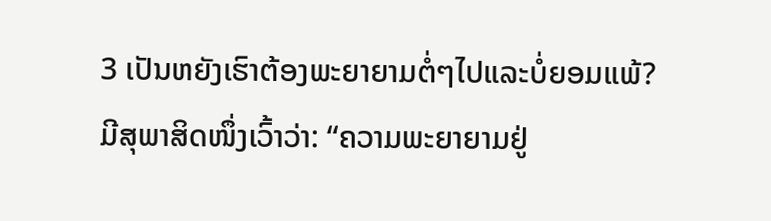3 ເປັນຫຍັງເຮົາຕ້ອງພະຍາຍາມຕໍ່ໆໄປແລະບໍ່ຍອມແພ້? ມີສຸພາສິດໜຶ່ງເວົ້າວ່າ: “ຄວາມພະຍາຍາມຢູ່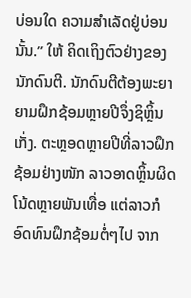ບ່ອນໃດ ຄວາມສຳເລັດຢູ່ບ່ອນນັ້ນ.” ໃຫ້ ຄິດເຖິງຕົວຢ່າງຂອງນັກດົນຕີ. ນັກດົນຕີຕ້ອງພະຍາຍາມຝຶກຊ້ອມຫຼາຍປີຈຶ່ງຊິຫຼິ້ນເກັ່ງ. ຕະຫຼອດຫຼາຍປີທີ່ລາວຝຶກຊ້ອມຢ່າງໜັກ ລາວອາດຫຼິ້ນຜິດໂນ້ດຫຼາຍພັນເທື່ອ ແຕ່ລາວກໍອົດທົນຝຶກຊ້ອມຕໍ່ໆໄປ ຈາກ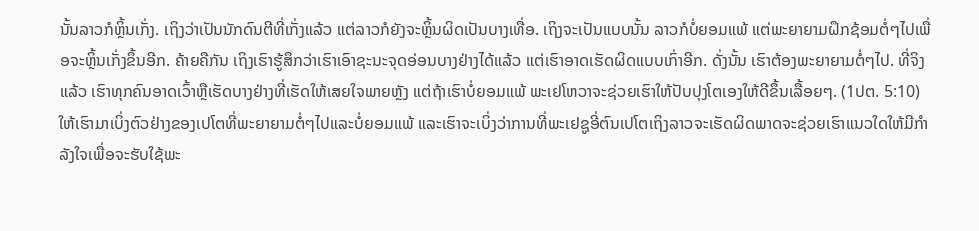ນັ້ນລາວກໍຫຼິ້ນເກັ່ງ. ເຖິງວ່າເປັນນັກດົນຕີທີ່ເກັ່ງແລ້ວ ແຕ່ລາວກໍຍັງຈະຫຼິ້ນຜິດເປັນບາງເທື່ອ. ເຖິງຈະເປັນແບບນັ້ນ ລາວກໍບໍ່ຍອມແພ້ ແຕ່ພະຍາຍາມຝຶກຊ້ອມຕໍ່ໆໄປເພື່ອຈະຫຼິ້ນເກັ່ງຂຶ້ນອີກ. ຄ້າຍຄືກັນ ເຖິງເຮົາຮູ້ສຶກວ່າເຮົາເອົາຊະນະຈຸດອ່ອນບາງຢ່າງໄດ້ແລ້ວ ແຕ່ເຮົາອາດເຮັດຜິດແບບເກົ່າອີກ. ດັ່ງນັ້ນ ເຮົາຕ້ອງພະຍາຍາມຕໍ່ໆໄປ. ທີ່ຈິງແລ້ວ ເຮົາທຸກຄົນອາດເວົ້າຫຼືເຮັດບາງຢ່າງທີ່ເຮັດໃຫ້ເສຍໃຈພາຍຫຼັງ ແຕ່ຖ້າເຮົາບໍ່ຍອມແພ້ ພະເຢໂຫວາຈະຊ່ວຍເຮົາໃຫ້ປັບປຸງໂຕເອງໃຫ້ດີຂຶ້ນເລື້ອຍໆ. (1ປຕ. 5:10) ໃຫ້ເຮົາມາເບິ່ງຕົວຢ່າງຂອງເປໂຕທີ່ພະຍາຍາມຕໍ່ໆໄປແລະບໍ່ຍອມແພ້ ແລະເຮົາຈະເບິ່ງວ່າການທີ່ພະເຢຊູອີ່ຕົນເປໂຕເຖິງລາວຈະເຮັດຜິດພາດຈະຊ່ວຍເຮົາແນວໃດໃຫ້ມີກຳລັງໃຈເພື່ອຈະຮັບໃຊ້ພະ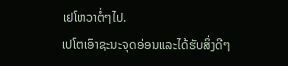ເຢໂຫວາຕໍ່ໆໄປ.
ເປໂຕເອົາຊະນະຈຸດອ່ອນແລະໄດ້ຮັບສິ່ງດີໆ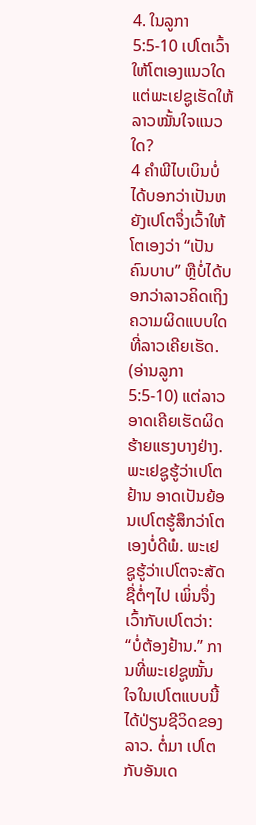4. ໃນລູກາ 5:5-10 ເປໂຕເວົ້າໃຫ້ໂຕເອງແນວໃດ ແຕ່ພະເຢຊູເຮັດໃຫ້ລາວໝັ້ນໃຈແນວໃດ?
4 ຄຳພີໄບເບິນບໍ່ໄດ້ບອກວ່າເປັນຫຍັງເປໂຕຈຶ່ງເວົ້າໃຫ້ໂຕເອງວ່າ “ເປັນຄົນບາບ” ຫຼືບໍ່ໄດ້ບອກວ່າລາວຄິດເຖິງຄວາມຜິດແບບໃດທີ່ລາວເຄີຍເຮັດ. (ອ່ານລູກາ 5:5-10) ແຕ່ລາວອາດເຄີຍເຮັດຜິດຮ້າຍແຮງບາງຢ່າງ. ພະເຢຊູຮູ້ວ່າເປໂຕຢ້ານ ອາດເປັນຍ້ອນເປໂຕຮູ້ສຶກວ່າໂຕເອງບໍ່ດີພໍ. ພະເຢຊູຮູ້ວ່າເປໂຕຈະສັດຊື່ຕໍ່ໆໄປ ເພິ່ນຈຶ່ງເວົ້າກັບເປໂຕວ່າ: “ບໍ່ຕ້ອງຢ້ານ.” ການທີ່ພະເຢຊູໝັ້ນໃຈໃນເປໂຕແບບນີ້ໄດ້ປ່ຽນຊີວິດຂອງລາວ. ຕໍ່ມາ ເປໂຕກັບອັນເດ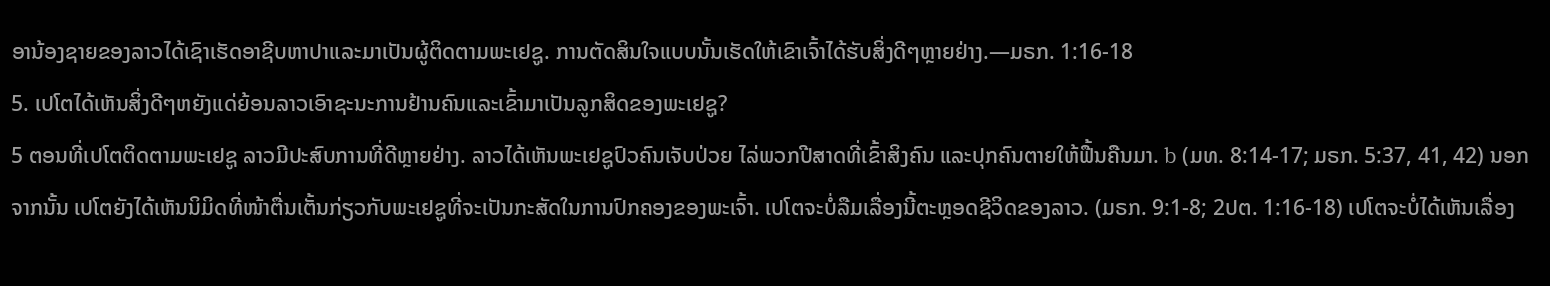ອານ້ອງຊາຍຂອງລາວໄດ້ເຊົາເຮັດອາຊີບຫາປາແລະມາເປັນຜູ້ຕິດຕາມພະເຢຊູ. ການຕັດສິນໃຈແບບນັ້ນເຮັດໃຫ້ເຂົາເຈົ້າໄດ້ຮັບສິ່ງດີໆຫຼາຍຢ່າງ.—ມຣກ. 1:16-18
5. ເປໂຕໄດ້ເຫັນສິ່ງດີໆຫຍັງແດ່ຍ້ອນລາວເອົາຊະນະການຢ້ານຄົນແລະເຂົ້າມາເປັນລູກສິດຂອງພະເຢຊູ?
5 ຕອນທີ່ເປໂຕຕິດຕາມພະເຢຊູ ລາວມີປະສົບການທີ່ດີຫຼາຍຢ່າງ. ລາວໄດ້ເຫັນພະເຢຊູປົວຄົນເຈັບປ່ວຍ ໄລ່ພວກປີສາດທີ່ເຂົ້າສິງຄົນ ແລະປຸກຄົນຕາຍໃຫ້ຟື້ນຄືນມາ. b (ມທ. 8:14-17; ມຣກ. 5:37, 41, 42) ນອກຈາກນັ້ນ ເປໂຕຍັງໄດ້ເຫັນນິມິດທີ່ໜ້າຕື່ນເຕັ້ນກ່ຽວກັບພະເຢຊູທີ່ຈະເປັນກະສັດໃນການປົກຄອງຂອງພະເຈົ້າ. ເປໂຕຈະບໍ່ລືມເລື່ອງນີ້ຕະຫຼອດຊີວິດຂອງລາວ. (ມຣກ. 9:1-8; 2ປຕ. 1:16-18) ເປໂຕຈະບໍ່ໄດ້ເຫັນເລື່ອງ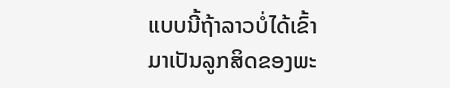ແບບນີ້ຖ້າລາວບໍ່ໄດ້ເຂົ້າມາເປັນລູກສິດຂອງພະ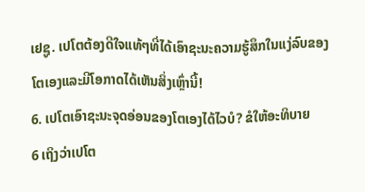ເຢຊູ. ເປໂຕຕ້ອງດີໃຈແທ້ໆທີ່ໄດ້ເອົາຊະນະຄວາມຮູ້ສຶກໃນແງ່ລົບຂອງໂຕເອງແລະມີໂອກາດໄດ້ເຫັນສິ່ງເຫຼົ່ານີ້!
6. ເປໂຕເອົາຊະນະຈຸດອ່ອນຂອງໂຕເອງໄດ້ໄວບໍ? ຂໍໃຫ້ອະທິບາຍ
6 ເຖິງວ່າເປໂຕ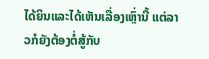ໄດ້ຍິນແລະໄດ້ເຫັນເລື່ອງເຫຼົ່ານີ້ ແຕ່ລາວກໍຍັງຕ້ອງຕໍ່ສູ້ກັບ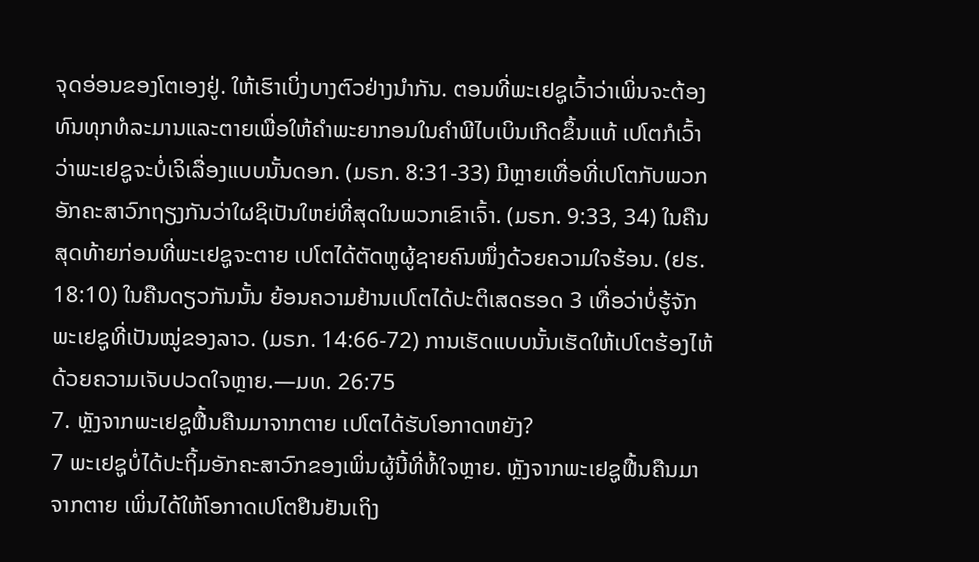ຈຸດອ່ອນຂອງໂຕເອງຢູ່. ໃຫ້ເຮົາເບິ່ງບາງຕົວຢ່າງນຳກັນ. ຕອນທີ່ພະເຢຊູເວົ້າວ່າເພິ່ນຈະຕ້ອງທົນທຸກທໍລະມານແລະຕາຍເພື່ອໃຫ້ຄຳພະຍາກອນໃນຄຳພີໄບເບິນເກີດຂຶ້ນແທ້ ເປໂຕກໍເວົ້າວ່າພະເຢຊູຈະບໍ່ເຈິເລື່ອງແບບນັ້ນດອກ. (ມຣກ. 8:31-33) ມີຫຼາຍເທື່ອທີ່ເປໂຕກັບພວກອັກຄະສາວົກຖຽງກັນວ່າໃຜຊິເປັນໃຫຍ່ທີ່ສຸດໃນພວກເຂົາເຈົ້າ. (ມຣກ. 9:33, 34) ໃນຄືນສຸດທ້າຍກ່ອນທີ່ພະເຢຊູຈະຕາຍ ເປໂຕໄດ້ຕັດຫູຜູ້ຊາຍຄົນໜຶ່ງດ້ວຍຄວາມໃຈຮ້ອນ. (ຢຮ. 18:10) ໃນຄືນດຽວກັນນັ້ນ ຍ້ອນຄວາມຢ້ານເປໂຕໄດ້ປະຕິເສດຮອດ 3 ເທື່ອວ່າບໍ່ຮູ້ຈັກພະເຢຊູທີ່ເປັນໝູ່ຂອງລາວ. (ມຣກ. 14:66-72) ການເຮັດແບບນັ້ນເຮັດໃຫ້ເປໂຕຮ້ອງໄຫ້ດ້ວຍຄວາມເຈັບປວດໃຈຫຼາຍ.—ມທ. 26:75
7. ຫຼັງຈາກພະເຢຊູຟື້ນຄືນມາຈາກຕາຍ ເປໂຕໄດ້ຮັບໂອກາດຫຍັງ?
7 ພະເຢຊູບໍ່ໄດ້ປະຖິ້ມອັກຄະສາວົກຂອງເພິ່ນຜູ້ນີ້ທີ່ທໍ້ໃຈຫຼາຍ. ຫຼັງຈາກພະເຢຊູຟື້ນຄືນມາຈາກຕາຍ ເພິ່ນໄດ້ໃຫ້ໂອກາດເປໂຕຢືນຢັນເຖິງ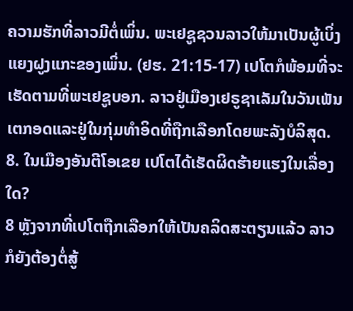ຄວາມຮັກທີ່ລາວມີຕໍ່ເພິ່ນ. ພະເຢຊູຊວນລາວໃຫ້ມາເປັນຜູ້ເບິ່ງແຍງຝູງແກະຂອງເພິ່ນ. (ຢຮ. 21:15-17) ເປໂຕກໍພ້ອມທີ່ຈະເຮັດຕາມທີ່ພະເຢຊູບອກ. ລາວຢູ່ເມືອງເຢຣູຊາເລັມໃນວັນເພັນເຕກອດແລະຢູ່ໃນກຸ່ມທຳອິດທີ່ຖືກເລືອກໂດຍພະລັງບໍລິສຸດ.
8. ໃນເມືອງອັນຕີໂອເຂຍ ເປໂຕໄດ້ເຮັດຜິດຮ້າຍແຮງໃນເລື່ອງໃດ?
8 ຫຼັງຈາກທີ່ເປໂຕຖືກເລືອກໃຫ້ເປັນຄລິດສະຕຽນແລ້ວ ລາວກໍຍັງຕ້ອງຕໍ່ສູ້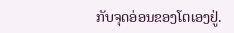ກັບຈຸດອ່ອນຂອງໂຕເອງຢູ່.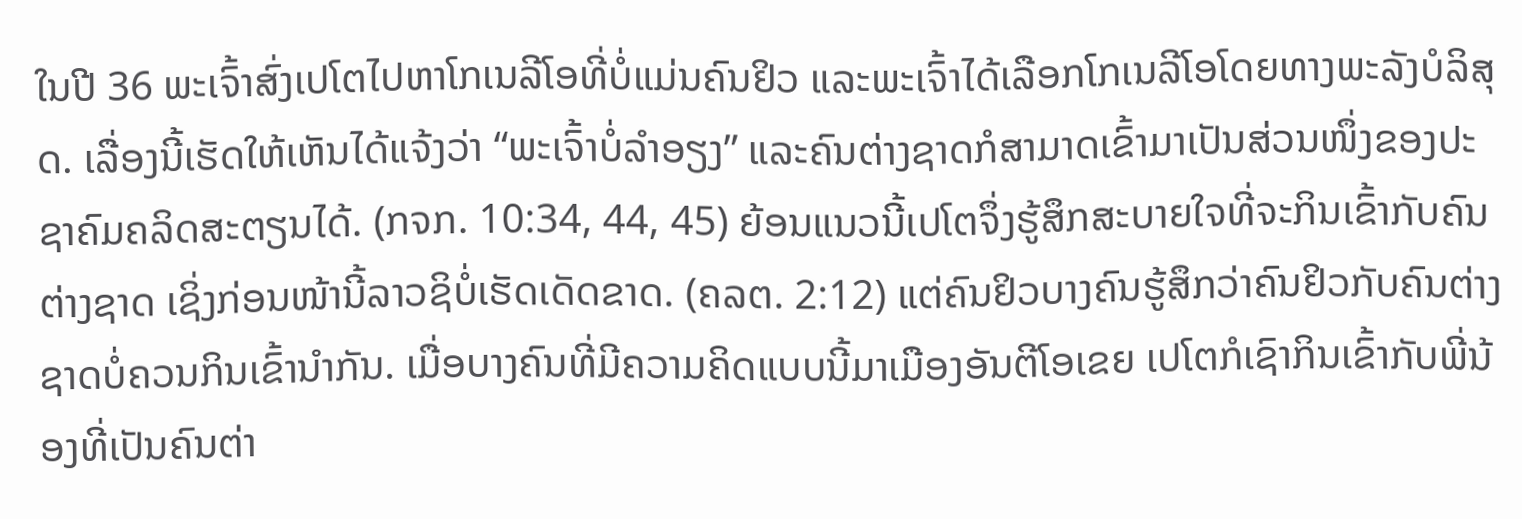ໃນປີ 36 ພະເຈົ້າສົ່ງເປໂຕໄປຫາໂກເນລີໂອທີ່ບໍ່ແມ່ນຄົນຢິວ ແລະພະເຈົ້າໄດ້ເລືອກໂກເນລີໂອໂດຍທາງພະລັງບໍລິສຸດ. ເລື່ອງນີ້ເຮັດໃຫ້ເຫັນໄດ້ແຈ້ງວ່າ “ພະເຈົ້າບໍ່ລຳອຽງ” ແລະຄົນຕ່າງຊາດກໍສາມາດເຂົ້າມາເປັນສ່ວນໜຶ່ງຂອງປະຊາຄົມຄລິດສະຕຽນໄດ້. (ກຈກ. 10:34, 44, 45) ຍ້ອນແນວນີ້ເປໂຕຈຶ່ງຮູ້ສຶກສະບາຍໃຈທີ່ຈະກິນເຂົ້າກັບຄົນຕ່າງຊາດ ເຊິ່ງກ່ອນໜ້ານີ້ລາວຊິບໍ່ເຮັດເດັດຂາດ. (ຄລຕ. 2:12) ແຕ່ຄົນຢິວບາງຄົນຮູ້ສຶກວ່າຄົນຢິວກັບຄົນຕ່າງຊາດບໍ່ຄວນກິນເຂົ້ານຳກັນ. ເມື່ອບາງຄົນທີ່ມີຄວາມຄິດແບບນີ້ມາເມືອງອັນຕີໂອເຂຍ ເປໂຕກໍເຊົາກິນເຂົ້າກັບພີ່ນ້ອງທີ່ເປັນຄົນຕ່າ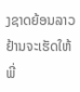ງຊາດຍ້ອນລາວຢ້ານຈະເຮັດໃຫ້ພີ່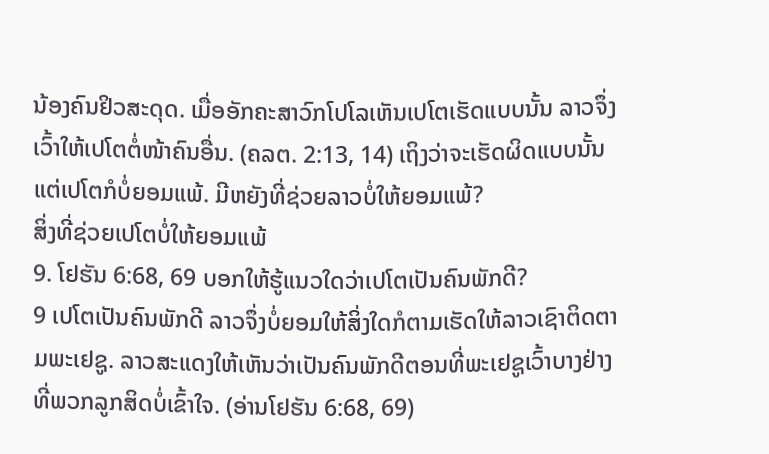ນ້ອງຄົນຢິວສະດຸດ. ເມື່ອອັກຄະສາວົກໂປໂລເຫັນເປໂຕເຮັດແບບນັ້ນ ລາວຈຶ່ງເວົ້າໃຫ້ເປໂຕຕໍ່ໜ້າຄົນອື່ນ. (ຄລຕ. 2:13, 14) ເຖິງວ່າຈະເຮັດຜິດແບບນັ້ນ ແຕ່ເປໂຕກໍບໍ່ຍອມແພ້. ມີຫຍັງທີ່ຊ່ວຍລາວບໍ່ໃຫ້ຍອມແພ້?
ສິ່ງທີ່ຊ່ວຍເປໂຕບໍ່ໃຫ້ຍອມແພ້
9. ໂຢຮັນ 6:68, 69 ບອກໃຫ້ຮູ້ແນວໃດວ່າເປໂຕເປັນຄົນພັກດີ?
9 ເປໂຕເປັນຄົນພັກດີ ລາວຈຶ່ງບໍ່ຍອມໃຫ້ສິ່ງໃດກໍຕາມເຮັດໃຫ້ລາວເຊົາຕິດຕາມພະເຢຊູ. ລາວສະແດງໃຫ້ເຫັນວ່າເປັນຄົນພັກດີຕອນທີ່ພະເຢຊູເວົ້າບາງຢ່າງທີ່ພວກລູກສິດບໍ່ເຂົ້າໃຈ. (ອ່ານໂຢຮັນ 6:68, 69)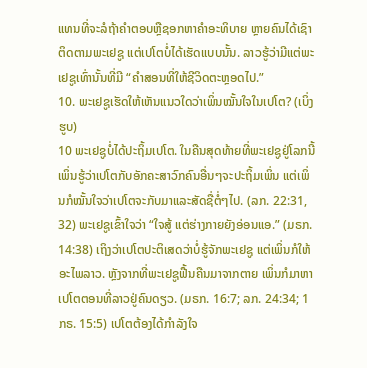ແທນທີ່ຈະລໍຖ້າຄຳຕອບຫຼືຊອກຫາຄຳອະທິບາຍ ຫຼາຍຄົນໄດ້ເຊົາຕິດຕາມພະເຢຊູ ແຕ່ເປໂຕບໍ່ໄດ້ເຮັດແບບນັ້ນ. ລາວຮູ້ວ່າມີແຕ່ພະເຢຊູເທົ່ານັ້ນທີ່ມີ “ຄຳສອນທີ່ໃຫ້ຊີວິດຕະຫຼອດໄປ.”
10. ພະເຢຊູເຮັດໃຫ້ເຫັນແນວໃດວ່າເພິ່ນໝັ້ນໃຈໃນເປໂຕ? (ເບິ່ງຮູບ)
10 ພະເຢຊູບໍ່ໄດ້ປະຖິ້ມເປໂຕ. ໃນຄືນສຸດທ້າຍທີ່ພະເຢຊູຢູ່ໂລກນີ້ ເພິ່ນຮູ້ວ່າເປໂຕກັບອັກຄະສາວົກຄົນອື່ນໆຈະປະຖິ້ມເພິ່ນ ແຕ່ເພິ່ນກໍໝັ້ນໃຈວ່າເປໂຕຈະກັບມາແລະສັດຊື່ຕໍ່ໆໄປ. (ລກ. 22:31, 32) ພະເຢຊູເຂົ້າໃຈວ່າ “ໃຈສູ້ ແຕ່ຮ່າງກາຍຍັງອ່ອນແອ.” (ມຣກ. 14:38) ເຖິງວ່າເປໂຕປະຕິເສດວ່າບໍ່ຮູ້ຈັກພະເຢຊູ ແຕ່ເພິ່ນກໍໃຫ້ອະໄພລາວ. ຫຼັງຈາກທີ່ພະເຢຊູຟື້ນຄືນມາຈາກຕາຍ ເພິ່ນກໍມາຫາເປໂຕຕອນທີ່ລາວຢູ່ຄົນດຽວ. (ມຣກ. 16:7; ລກ. 24:34; 1ກຣ. 15:5) ເປໂຕຕ້ອງໄດ້ກຳລັງໃຈ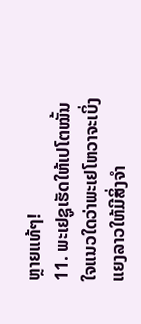ຫຼາຍແທ້ໆ!
11. ພະເຢຊູເຮັດໃຫ້ເປໂຕໝັ້ນໃຈແນວໃດວ່າພະເຢໂຫວາຈະເບິ່ງແຍງລາວໃຫ້ມີສິ່ງຈຳ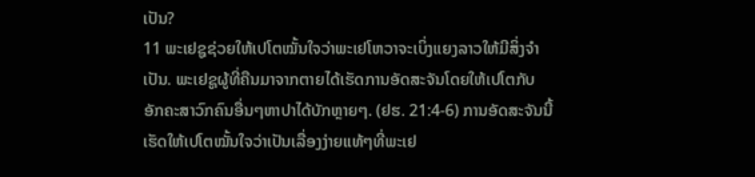ເປັນ?
11 ພະເຢຊູຊ່ວຍໃຫ້ເປໂຕໝັ້ນໃຈວ່າພະເຢໂຫວາຈະເບິ່ງແຍງລາວໃຫ້ມີສິ່ງຈຳເປັນ. ພະເຢຊູຜູ້ທີ່ຄືນມາຈາກຕາຍໄດ້ເຮັດການອັດສະຈັນໂດຍໃຫ້ເປໂຕກັບອັກຄະສາວົກຄົນອື່ນໆຫາປາໄດ້ບັກຫຼາຍໆ. (ຢຮ. 21:4-6) ການອັດສະຈັນນີ້ເຮັດໃຫ້ເປໂຕໝັ້ນໃຈວ່າເປັນເລື່ອງງ່າຍແທ້ໆທີ່ພະເຢ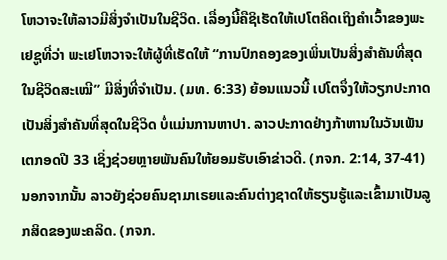ໂຫວາຈະໃຫ້ລາວມີສິ່ງຈຳເປັນໃນຊີວິດ. ເລື່ອງນີ້ຄືຊິເຮັດໃຫ້ເປໂຕຄິດເຖິງຄຳເວົ້າຂອງພະເຢຊູທີ່ວ່າ ພະເຢໂຫວາຈະໃຫ້ຜູ້ທີ່ເຮັດໃຫ້ “ການປົກຄອງຂອງເພິ່ນເປັນສິ່ງສຳຄັນທີ່ສຸດໃນຊີວິດສະເໝີ” ມີສິ່ງທີ່ຈຳເປັນ. (ມທ. 6:33) ຍ້ອນແນວນີ້ ເປໂຕຈຶ່ງໃຫ້ວຽກປະກາດເປັນສິ່ງສຳຄັນທີ່ສຸດໃນຊີວິດ ບໍ່ແມ່ນການຫາປາ. ລາວປະກາດຢ່າງກ້າຫານໃນວັນເພັນເຕກອດປີ 33 ເຊິ່ງຊ່ວຍຫຼາຍພັນຄົນໃຫ້ຍອມຮັບເອົາຂ່າວດີ. (ກຈກ. 2:14, 37-41) ນອກຈາກນັ້ນ ລາວຍັງຊ່ວຍຄົນຊາມາເຣຍແລະຄົນຕ່າງຊາດໃຫ້ຮຽນຮູ້ແລະເຂົ້າມາເປັນລູກສິດຂອງພະຄລິດ. (ກຈກ.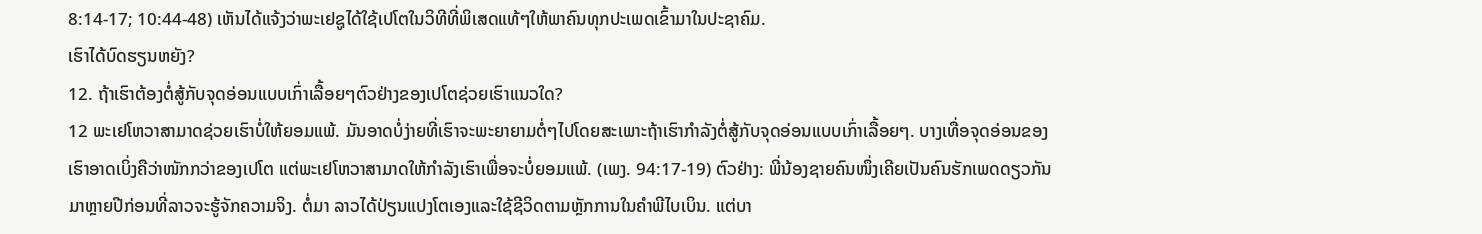8:14-17; 10:44-48) ເຫັນໄດ້ແຈ້ງວ່າພະເຢຊູໄດ້ໃຊ້ເປໂຕໃນວິທີທີ່ພິເສດແທ້ໆໃຫ້ພາຄົນທຸກປະເພດເຂົ້າມາໃນປະຊາຄົມ.
ເຮົາໄດ້ບົດຮຽນຫຍັງ?
12. ຖ້າເຮົາຕ້ອງຕໍ່ສູ້ກັບຈຸດອ່ອນແບບເກົ່າເລື້ອຍໆຕົວຢ່າງຂອງເປໂຕຊ່ວຍເຮົາແນວໃດ?
12 ພະເຢໂຫວາສາມາດຊ່ວຍເຮົາບໍ່ໃຫ້ຍອມແພ້. ມັນອາດບໍ່ງ່າຍທີ່ເຮົາຈະພະຍາຍາມຕໍ່ໆໄປໂດຍສະເພາະຖ້າເຮົາກຳລັງຕໍ່ສູ້ກັບຈຸດອ່ອນແບບເກົ່າເລື້ອຍໆ. ບາງເທື່ອຈຸດອ່ອນຂອງເຮົາອາດເບິ່ງຄືວ່າໜັກກວ່າຂອງເປໂຕ ແຕ່ພະເຢໂຫວາສາມາດໃຫ້ກຳລັງເຮົາເພື່ອຈະບໍ່ຍອມແພ້. (ເພງ. 94:17-19) ຕົວຢ່າງ: ພີ່ນ້ອງຊາຍຄົນໜຶ່ງເຄີຍເປັນຄົນຮັກເພດດຽວກັນມາຫຼາຍປີກ່ອນທີ່ລາວຈະຮູ້ຈັກຄວາມຈິງ. ຕໍ່ມາ ລາວໄດ້ປ່ຽນແປງໂຕເອງແລະໃຊ້ຊີວິດຕາມຫຼັກການໃນຄຳພີໄບເບິນ. ແຕ່ບາ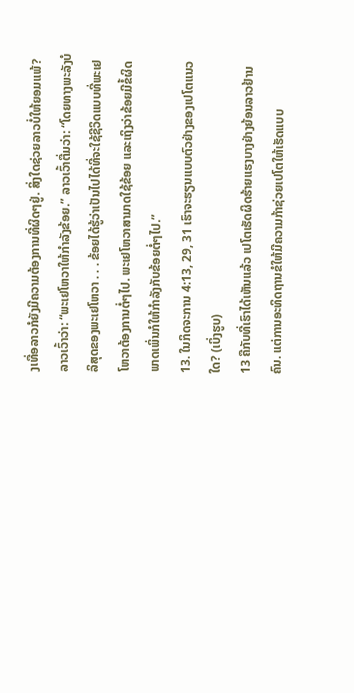ງເທື່ອລາວກໍຍັງມີຄວາມຕ້ອງການທີ່ຜິດໆຢູ່. ສິ່ງໃດຊ່ວຍລາວບໍ່ໃຫ້ຍອມແພ້? ລາວເວົ້າວ່າ: “ພະເຢໂຫວາໃຫ້ກຳລັງຂ້ອຍ.” ລາວເວົ້າຕື່ມວ່າ: “ໂດຍທາງພະລັງບໍລິສຸດຂອງພະເຢໂຫວາ . . . ຂ້ອຍໄດ້ຮູ້ວ່າເປັນໄປໄດ້ທີ່ຈະໃຊ້ຊີວິດແບບທີ່ພະເຢໂຫວາຕ້ອງການຕໍ່ໆໄປ. ພະເຢໂຫວາສາມາດໃຊ້ຂ້ອຍ ແລະເຖິງວ່າຂ້ອຍມີຂໍ້ຜິດພາດເພິ່ນກໍໃຫ້ກຳລັງກັບຂ້ອຍຕໍ່ໆໄປ.”
13. ໃນກິດຈະການ 4:13, 29, 31 ເຮົາຈະຮຽນແບບຕົວຢ່າງຂອງເປໂຕແນວໃດ? (ເບິ່ງຮູບ)
13 ຄືກັບທີ່ເຮົາໄດ້ເຫັນແລ້ວ ເປໂຕເຮັດຜິດຮ້າຍແຮງບາງຢ່າງຍ້ອນລາວຢ້ານຄົນ. ແຕ່ການອະທິດຖານຂໍໃຫ້ມີຄວາມກ້າຊ່ວຍເປໂຕໃຫ້ເຮັດແບບ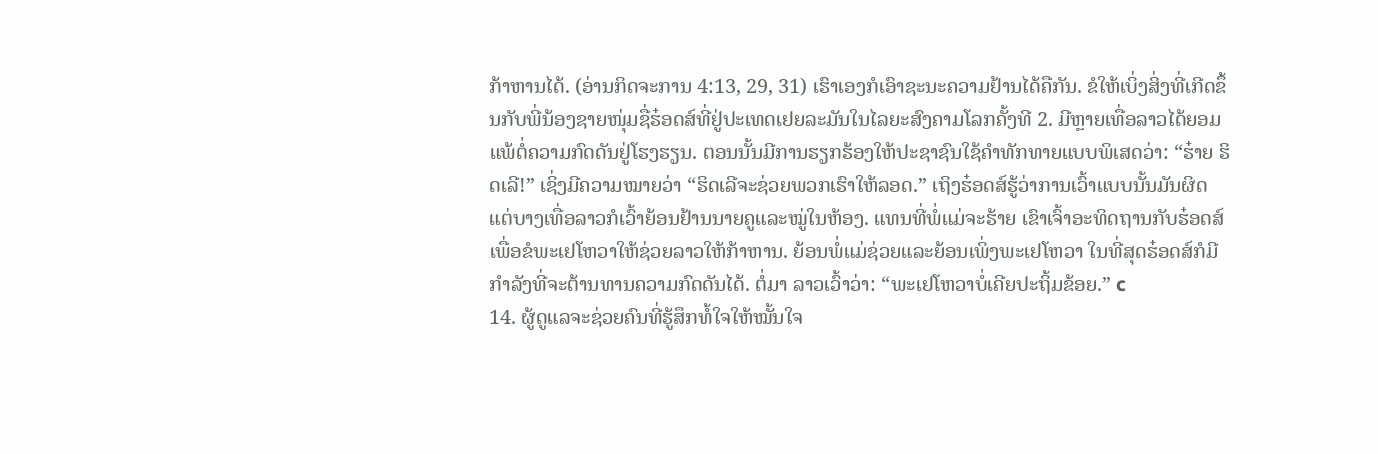ກ້າຫານໄດ້. (ອ່ານກິດຈະການ 4:13, 29, 31) ເຮົາເອງກໍເອົາຊະນະຄວາມຢ້ານໄດ້ຄືກັນ. ຂໍໃຫ້ເບິ່ງສິ່ງທີ່ເກີດຂຶ້ນກັບພີ່ນ້ອງຊາຍໜຸ່ມຊື່ຮ໋ອດສ໌ທີ່ຢູ່ປະເທດເຢຍລະມັນໃນໄລຍະສົງຄາມໂລກຄັ້ງທີ 2. ມີຫຼາຍເທື່ອລາວໄດ້ຍອມແພ້ຕໍ່ຄວາມກົດດັນຢູ່ໂຮງຮຽນ. ຕອນນັ້ນມີການຮຽກຮ້ອງໃຫ້ປະຊາຊົນໃຊ້ຄຳທັກທາຍແບບພິເສດວ່າ: “ຮ໋າຍ ຮິດເລີ!” ເຊິ່ງມີຄວາມໝາຍວ່າ “ຮິດເລີຈະຊ່ວຍພວກເຮົາໃຫ້ລອດ.” ເຖິງຮ໋ອດສ໌ຮູ້ວ່າການເວົ້າແບບນັ້ນມັນຜິດ ແຕ່ບາງເທື່ອລາວກໍເວົ້າຍ້ອນຢ້ານນາຍຄູແລະໝູ່ໃນຫ້ອງ. ແທນທີ່ພໍ່ແມ່ຈະຮ້າຍ ເຂົາເຈົ້າອະທິດຖານກັບຮ໋ອດສ໌ເພື່ອຂໍພະເຢໂຫວາໃຫ້ຊ່ວຍລາວໃຫ້ກ້າຫານ. ຍ້ອນພໍ່ແມ່ຊ່ວຍແລະຍ້ອນເພິ່ງພະເຢໂຫວາ ໃນທີ່ສຸດຮ໋ອດສ໌ກໍມີກຳລັງທີ່ຈະຕ້ານທານຄວາມກົດດັນໄດ້. ຕໍ່ມາ ລາວເວົ້າວ່າ: “ພະເຢໂຫວາບໍ່ເຄີຍປະຖິ້ມຂ້ອຍ.” c
14. ຜູ້ດູແລຈະຊ່ວຍຄົນທີ່ຮູ້ສຶກທໍ້ໃຈໃຫ້ໝັ້ນໃຈ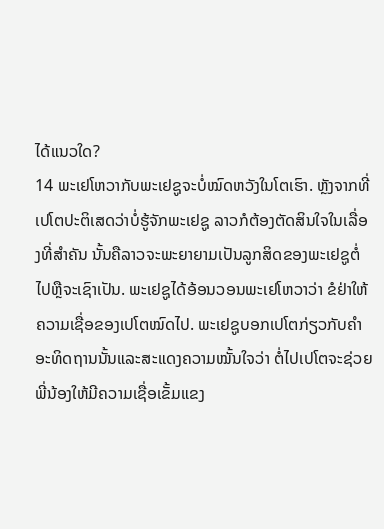ໄດ້ແນວໃດ?
14 ພະເຢໂຫວາກັບພະເຢຊູຈະບໍ່ໝົດຫວັງໃນໂຕເຮົາ. ຫຼັງຈາກທີ່ເປໂຕປະຕິເສດວ່າບໍ່ຮູ້ຈັກພະເຢຊູ ລາວກໍຕ້ອງຕັດສິນໃຈໃນເລື່ອງທີ່ສຳຄັນ ນັ້ນຄືລາວຈະພະຍາຍາມເປັນລູກສິດຂອງພະເຢຊູຕໍ່ໄປຫຼືຈະເຊົາເປັນ. ພະເຢຊູໄດ້ອ້ອນວອນພະເຢໂຫວາວ່າ ຂໍຢ່າໃຫ້ຄວາມເຊື່ອຂອງເປໂຕໝົດໄປ. ພະເຢຊູບອກເປໂຕກ່ຽວກັບຄຳອະທິດຖານນັ້ນແລະສະແດງຄວາມໝັ້ນໃຈວ່າ ຕໍ່ໄປເປໂຕຈະຊ່ວຍພີ່ນ້ອງໃຫ້ມີຄວາມເຊື່ອເຂັ້ມແຂງ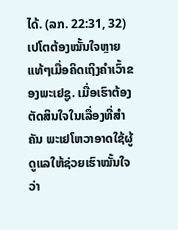ໄດ້. (ລກ. 22:31, 32) ເປໂຕຕ້ອງໝັ້ນໃຈຫຼາຍແທ້ໆເມື່ອຄິດເຖິງຄຳເວົ້າຂອງພະເຢຊູ. ເມື່ອເຮົາຕ້ອງຕັດສິນໃຈໃນເລື່ອງທີ່ສຳຄັນ ພະເຢໂຫວາອາດໃຊ້ຜູ້ດູແລໃຫ້ຊ່ວຍເຮົາໝັ້ນໃຈວ່າ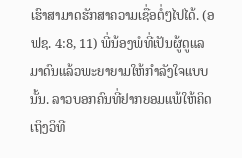ເຮົາສາມາດຮັກສາຄວາມເຊື່ອຕໍ່ໆໄປໄດ້. (ອຟຊ. 4:8, 11) ພີ່ນ້ອງພໍທີ່ເປັນຜູ້ດູແລມາດົນແລ້ວພະຍາຍາມໃຫ້ກຳລັງໃຈແບບນັ້ນ. ລາວບອກຄົນທີ່ຢາກຍອມແພ້ໃຫ້ຄິດເຖິງວິທີ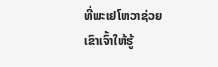ທີ່ພະເຢໂຫວາຊ່ວຍເຂົາເຈົ້າໃຫ້ຮູ້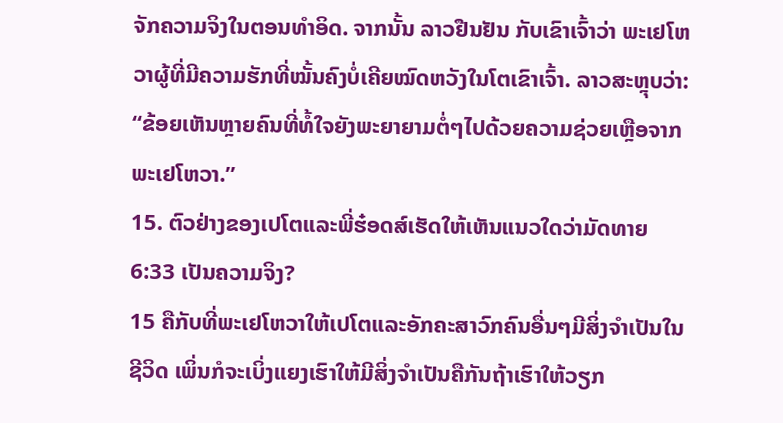ຈັກຄວາມຈິງໃນຕອນທຳອິດ. ຈາກນັ້ນ ລາວຢືນຢັນ ກັບເຂົາເຈົ້າວ່າ ພະເຢໂຫວາຜູ້ທີ່ມີຄວາມຮັກທີ່ໝັ້ນຄົງບໍ່ເຄີຍໝົດຫວັງໃນໂຕເຂົາເຈົ້າ. ລາວສະຫຼຸບວ່າ: “ຂ້ອຍເຫັນຫຼາຍຄົນທີ່ທໍ້ໃຈຍັງພະຍາຍາມຕໍ່ໆໄປດ້ວຍຄວາມຊ່ວຍເຫຼືອຈາກພະເຢໂຫວາ.”
15. ຕົວຢ່າງຂອງເປໂຕແລະພີ່ຮ໋ອດສ໌ເຮັດໃຫ້ເຫັນແນວໃດວ່າມັດທາຍ 6:33 ເປັນຄວາມຈິງ?
15 ຄືກັບທີ່ພະເຢໂຫວາໃຫ້ເປໂຕແລະອັກຄະສາວົກຄົນອື່ນໆມີສິ່ງຈຳເປັນໃນຊີວິດ ເພິ່ນກໍຈະເບິ່ງແຍງເຮົາໃຫ້ມີສິ່ງຈຳເປັນຄືກັນຖ້າເຮົາໃຫ້ວຽກ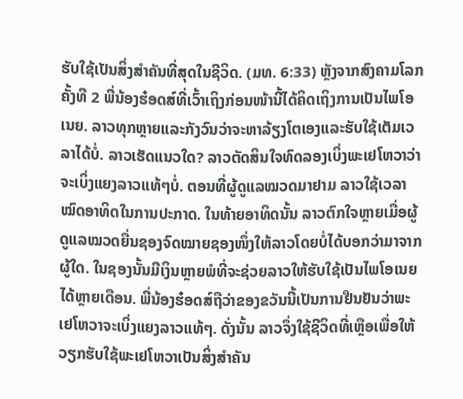ຮັບໃຊ້ເປັນສິ່ງສຳຄັນທີ່ສຸດໃນຊີວິດ. (ມທ. 6:33) ຫຼັງຈາກສົງຄາມໂລກຄັ້ງທີ 2 ພີ່ນ້ອງຮ໋ອດສ໌ທີ່ເວົ້າເຖິງກ່ອນໜ້ານີ້ໄດ້ຄິດເຖິງການເປັນໄພໂອເນຍ. ລາວທຸກຫຼາຍແລະກັງວົນວ່າຈະຫາລ້ຽງໂຕເອງແລະຮັບໃຊ້ເຕັມເວລາໄດ້ບໍ່. ລາວເຮັດແນວໃດ? ລາວຕັດສິນໃຈທົດລອງເບິ່ງພະເຢໂຫວາວ່າຈະເບິ່ງແຍງລາວແທ້ໆບໍ່. ຕອນທີ່ຜູ້ດູແລໝວດມາຢາມ ລາວໃຊ້ເວລາໝົດອາທິດໃນການປະກາດ. ໃນທ້າຍອາທິດນັ້ນ ລາວຕົກໃຈຫຼາຍເມື່ອຜູ້ດູແລໝວດຍື່ນຊອງຈົດໝາຍຊອງໜຶ່ງໃຫ້ລາວໂດຍບໍ່ໄດ້ບອກວ່າມາຈາກຜູ້ໃດ. ໃນຊອງນັ້ນມີເງິນຫຼາຍພໍທີ່ຈະຊ່ວຍລາວໃຫ້ຮັບໃຊ້ເປັນໄພໂອເນຍໄດ້ຫຼາຍເດືອນ. ພີ່ນ້ອງຮ໋ອດສ໌ຖືວ່າຂອງຂວັນນີ້ເປັນການຢືນຢັນວ່າພະເຢໂຫວາຈະເບິ່ງແຍງລາວແທ້ໆ. ດັ່ງນັ້ນ ລາວຈຶ່ງໃຊ້ຊີວິດທີ່ເຫຼືອເພື່ອໃຫ້ວຽກຮັບໃຊ້ພະເຢໂຫວາເປັນສິ່ງສຳຄັນ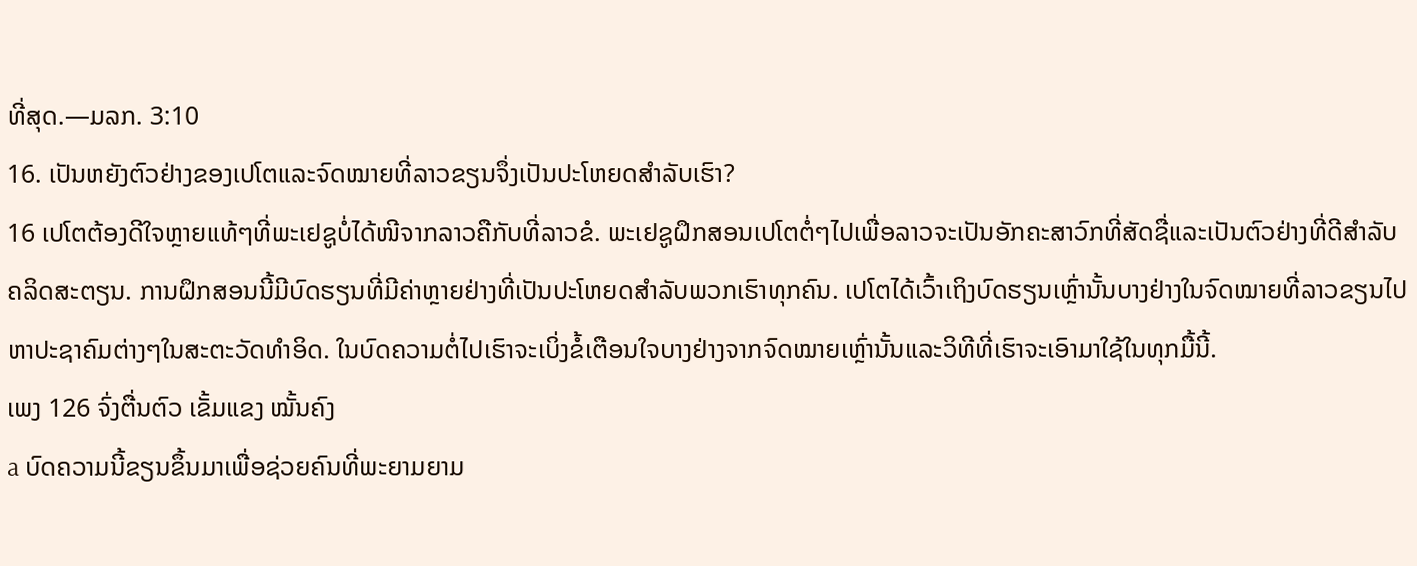ທີ່ສຸດ.—ມລກ. 3:10
16. ເປັນຫຍັງຕົວຢ່າງຂອງເປໂຕແລະຈົດໝາຍທີ່ລາວຂຽນຈຶ່ງເປັນປະໂຫຍດສຳລັບເຮົາ?
16 ເປໂຕຕ້ອງດີໃຈຫຼາຍແທ້ໆທີ່ພະເຢຊູບໍ່ໄດ້ໜີຈາກລາວຄືກັບທີ່ລາວຂໍ. ພະເຢຊູຝຶກສອນເປໂຕຕໍ່ໆໄປເພື່ອລາວຈະເປັນອັກຄະສາວົກທີ່ສັດຊື່ແລະເປັນຕົວຢ່າງທີ່ດີສຳລັບຄລິດສະຕຽນ. ການຝຶກສອນນີ້ມີບົດຮຽນທີ່ມີຄ່າຫຼາຍຢ່າງທີ່ເປັນປະໂຫຍດສຳລັບພວກເຮົາທຸກຄົນ. ເປໂຕໄດ້ເວົ້າເຖິງບົດຮຽນເຫຼົ່ານັ້ນບາງຢ່າງໃນຈົດໝາຍທີ່ລາວຂຽນໄປຫາປະຊາຄົມຕ່າງໆໃນສະຕະວັດທຳອິດ. ໃນບົດຄວາມຕໍ່ໄປເຮົາຈະເບິ່ງຂໍ້ເຕືອນໃຈບາງຢ່າງຈາກຈົດໝາຍເຫຼົ່ານັ້ນແລະວິທີທີ່ເຮົາຈະເອົາມາໃຊ້ໃນທຸກມື້ນີ້.
ເພງ 126 ຈົ່ງຕື່ນຕົວ ເຂັ້ມແຂງ ໝັ້ນຄົງ
a ບົດຄວາມນີ້ຂຽນຂຶ້ນມາເພື່ອຊ່ວຍຄົນທີ່ພະຍາມຍາມ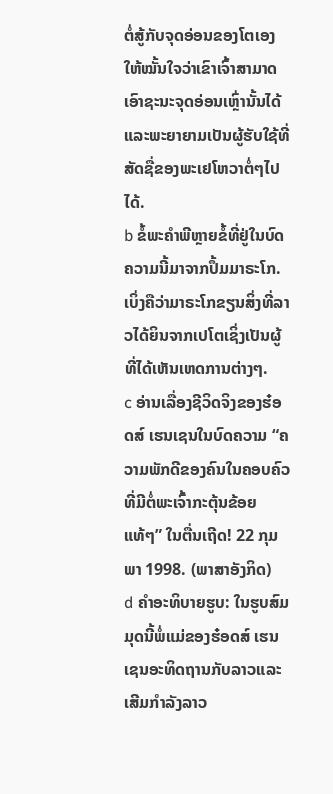ຕໍ່ສູ້ກັບຈຸດອ່ອນຂອງໂຕເອງໃຫ້ໝັ້ນໃຈວ່າເຂົາເຈົ້າສາມາດເອົາຊະນະຈຸດອ່ອນເຫຼົ່ານັ້ນໄດ້ແລະພະຍາຍາມເປັນຜູ້ຮັບໃຊ້ທີ່ສັດຊື່ຂອງພະເຢໂຫວາຕໍ່ໆໄປໄດ້.
b ຂໍ້ພະຄຳພີຫຼາຍຂໍ້ທີ່ຢູ່ໃນບົດຄວາມນີ້ມາຈາກປຶ້ມມາຣະໂກ. ເບິ່ງຄືວ່າມາຣະໂກຂຽນສິ່ງທີ່ລາວໄດ້ຍິນຈາກເປໂຕເຊິ່ງເປັນຜູ້ທີ່ໄດ້ເຫັນເຫດການຕ່າງໆ.
c ອ່ານເລື່ອງຊີວິດຈິງຂອງຮ໋ອດສ໌ ເຮນເຊນໃນບົດຄວາມ “ຄວາມພັກດີຂອງຄົນໃນຄອບຄົວທີ່ມີຕໍ່ພະເຈົ້າກະຕຸ້ນຂ້ອຍແທ້ໆ” ໃນຕື່ນເຖີດ! 22 ກຸມພາ 1998. (ພາສາອັງກິດ)
d ຄຳອະທິບາຍຮູບ: ໃນຮູບສົມມຸດນີ້ພໍ່ແມ່ຂອງຮ໋ອດສ໌ ເຮນເຊນອະທິດຖານກັບລາວແລະເສີມກຳລັງລາວ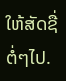ໃຫ້ສັດຊື່ຕໍ່ໆໄປ.